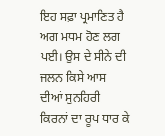ਇਹ ਸਫ਼ਾ ਪ੍ਰਮਾਣਿਤ ਹੈ
ਅਗ ਮਧਮ ਹੋਣ ਲਗ ਪਈ। ਉਸ ਦੇ ਸੀਨੇ ਦੀ ਜਲਨ ਕਿਸੇ ਆਸ ਦੀਆਂ ਸੁਨਹਿਰੀ ਕਿਰਨਾਂ ਦਾ ਰੂਪ ਧਾਰ ਕੇ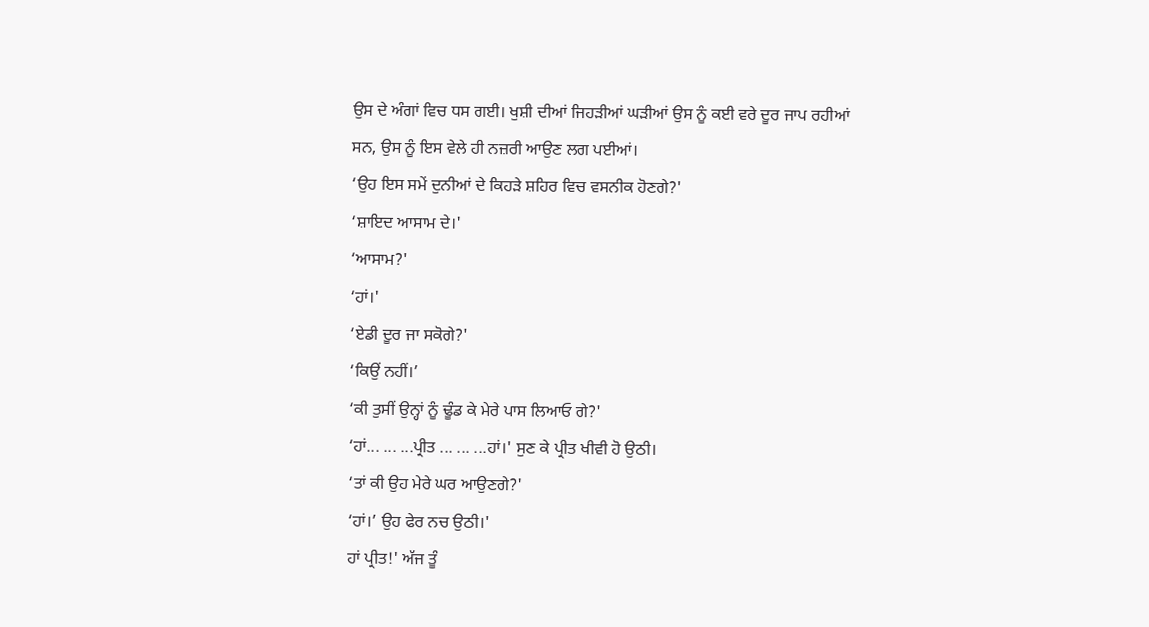ਉਸ ਦੇ ਅੰਗਾਂ ਵਿਚ ਧਸ ਗਈ। ਖੁਸ਼ੀ ਦੀਆਂ ਜਿਹੜੀਆਂ ਘੜੀਆਂ ਉਸ ਨੂੰ ਕਈ ਵਰੇ ਦੂਰ ਜਾਪ ਰਹੀਆਂ ਸਨ, ਉਸ ਨੂੰ ਇਸ ਵੇਲੇ ਹੀ ਨਜ਼ਰੀ ਆਉਣ ਲਗ ਪਈਆਂ।
‘ਉਹ ਇਸ ਸਮੇਂ ਦੁਨੀਆਂ ਦੇ ਕਿਹੜੇ ਸ਼ਹਿਰ ਵਿਚ ਵਸਨੀਕ ਹੋਣਗੇ?'
‘ਸ਼ਾਇਦ ਆਸਾਮ ਦੇ।'
‘ਆਸਾਮ?'
‘ਹਾਂ।'
‘ਏਡੀ ਦੂਰ ਜਾ ਸਕੋਗੇ?'
‘ਕਿਉਂ ਨਹੀਂ।’
‘ਕੀ ਤੁਸੀਂ ਉਨ੍ਹਾਂ ਨੂੰ ਢੂੰਡ ਕੇ ਮੇਰੇ ਪਾਸ ਲਿਆਓ ਗੇ?'
‘ਹਾਂ... ... ...ਪ੍ਰੀਤ ... ... ...ਹਾਂ।' ਸੁਣ ਕੇ ਪ੍ਰੀਤ ਖੀਵੀ ਹੋ ਉਠੀ।
‘ਤਾਂ ਕੀ ਉਹ ਮੇਰੇ ਘਰ ਆਉਣਗੇ?'
‘ਹਾਂ।’ ਉਹ ਫੇਰ ਨਚ ਉਠੀ।'
ਹਾਂ ਪ੍ਰੀਤ!' ਅੱਜ ਤੂੰ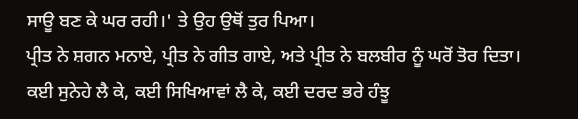ਸਾਊ ਬਣ ਕੇ ਘਰ ਰਹੀ।' ਤੇ ਉਹ ਉਥੋਂ ਤੁਰ ਪਿਆ।
ਪ੍ਰੀਤ ਨੇ ਸ਼ਗਨ ਮਨਾਏ, ਪ੍ਰੀਤ ਨੇ ਗੀਤ ਗਾਏ, ਅਤੇ ਪ੍ਰੀਤ ਨੇ ਬਲਬੀਰ ਨੂੰ ਘਰੋਂ ਤੋਰ ਦਿਤਾ। ਕਈ ਸੁਨੇਹੇ ਲੈ ਕੇ, ਕਈ ਸਿਖਿਆਵਾਂ ਲੈ ਕੇ, ਕਈ ਦਰਦ ਭਰੇ ਹੰਝੂ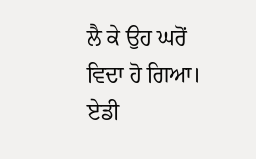ਲੈ ਕੇ ਉਹ ਘਰੋਂ ਵਿਦਾ ਹੋ ਗਿਆ। ਏਡੀ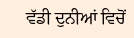ਵੱਡੀ ਦੁਨੀਆਂ ਵਿਚੋਂ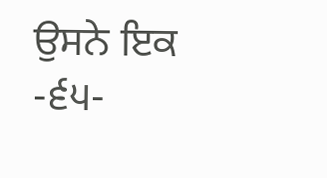ਉਸਨੇ ਇਕ
-੬੫-